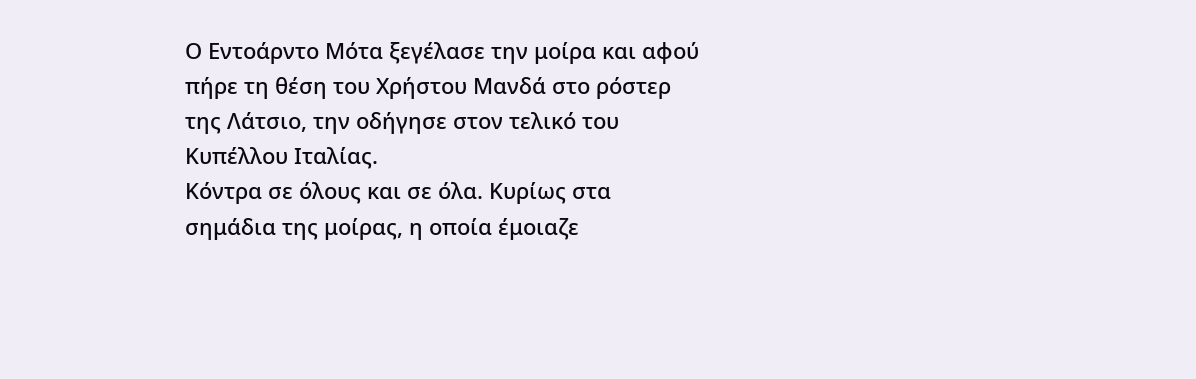Ο Εντοάρντο Μότα ξεγέλασε την μοίρα και αφού πήρε τη θέση του Χρήστου Μανδά στο ρόστερ της Λάτσιο, την οδήγησε στον τελικό του Κυπέλλου Ιταλίας.
Κόντρα σε όλους και σε όλα. Κυρίως στα σημάδια της μοίρας, η οποία έμοιαζε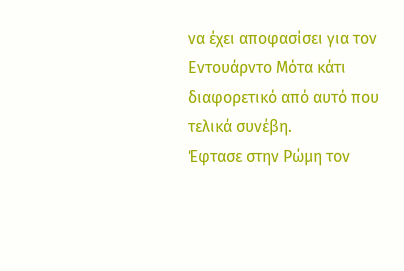να έχει αποφασίσει για τον Εντουάρντο Μότα κάτι διαφορετικό από αυτό που τελικά συνέβη.
Έφτασε στην Ρώμη τον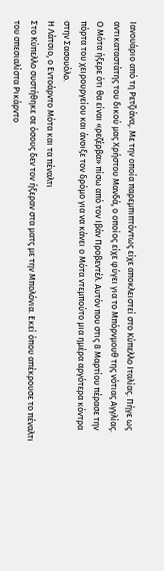Ιανουάριο από τη Ρετζιάνα,. Με την οποία παρεμπιπτόντως είχε αποκλειστεί στο Κύπελλο Ιταλίας. Πήγε ως αντικαταστάτης του δικού μας Χρήστου Μανδά, ο οποίος είχε φύγει για το Μπόρνμουθ της νότιας Αγγλίας.
Ο Μότα ήξερε ότι θα είναι «ρεζέρβα» πίσω από τον Ιβάν Προβεντέλ. Αυτόν που στις 8 Μαρτίου πέρασε την πόρτα του χειρουργείου και άνοιξε τον δρόμο για να κάνει ο Μότα ντεμπούτο μια ημέρα αργότερα κόντρα στην Σασουόλο.
Η Λάτσιο, ο Εντοάρντο Μότα και τα πέναλτι
Στο Κύπελλο συστήθηκε σε όσους δεν τον ήξεραν στα ματς με την Μπολόνια. Εκεί όπου απέκρουσε το πέναλτι του σπεσιαλίστα Ρικάρντο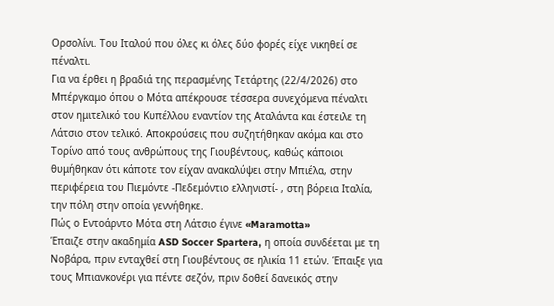Ορσολίνι. Του Ιταλού που όλες κι όλες δύο φορές είχε νικηθεί σε πέναλτι.
Για να έρθει η βραδιά της περασμένης Τετάρτης (22/4/2026) στο Μπέργκαμο όπου ο Μότα απέκρουσε τέσσερα συνεχόμενα πέναλτι στον ημιτελικό του Κυπέλλου εναντίον της Αταλάντα και έστειλε τη Λάτσιο στον τελικό. Αποκρούσεις που συζητήθηκαν ακόμα και στο Τορίνο από τους ανθρώπους της Γιουβέντους, καθώς κάποιοι θυμήθηκαν ότι κάποτε τον είχαν ανακαλύψει στην Μπιέλα, στην περιφέρεια του Πιεμόντε -Πεδεμόντιο ελληνιστί- , στη βόρεια Ιταλία, την πόλη στην οποία γεννήθηκε.
Πώς ο Εντοάρντο Μότα στη Λάτσιο έγινε «Maramotta»
Έπαιζε στην ακαδημία ASD Soccer Spartera, η οποία συνδέεται με τη Νοβάρα, πριν ενταχθεί στη Γιουβέντους σε ηλικία 11 ετών. Έπαιξε για τους Μπιανκονέρι για πέντε σεζόν, πριν δοθεί δανεικός στην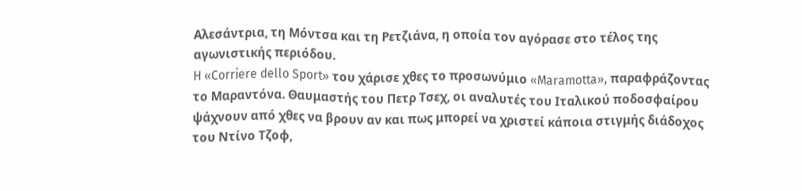Αλεσάντρια, τη Μόντσα και τη Ρετζιάνα, η οποία τον αγόρασε στο τέλος της αγωνιστικής περιόδου.
H «Corriere dello Sport» του χάρισε χθες το προσωνύμιο «Maramotta», παραφράζοντας το Μαραντόνα. Θαυμαστής του Πετρ Τσεχ, οι αναλυτές του Ιταλικού ποδοσφαίρου ψάχνουν από χθες να βρουν αν και πως μπορεί να χριστεί κάποια στιγμής διάδοχος του Ντίνο Τζοφ,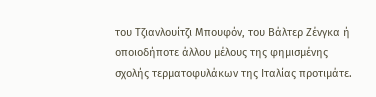του Τζιανλουίτζι Μπουφόν, του Βάλτερ Ζένγκα ή οποιοδήποτε άλλου μέλους της φημισμένης σχολής τερματοφυλάκων της Ιταλίας προτιμάτε.